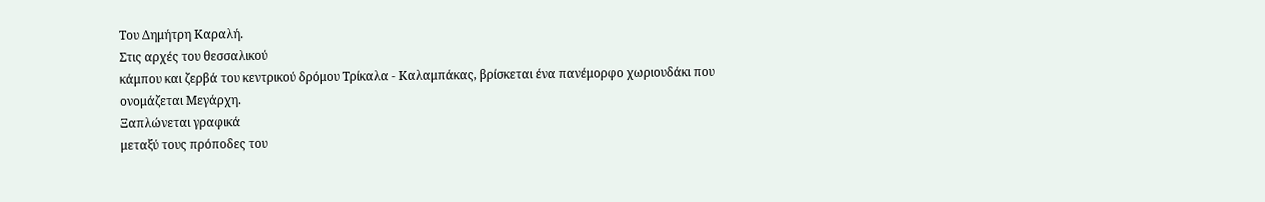Του Δημήτρη Καραλή.
Στις αρχές του θεσσαλικού
κάμπου και ζερβά του κεντρικού δρόμου Τρίκαλα - Καλαμπάκας, βρίσκεται ένα πανέμορφο χωριουδάκι που ονομάζεται Μεγάρχη.
Ξαπλώνεται γραφικά
μεταξύ τους πρόποδες του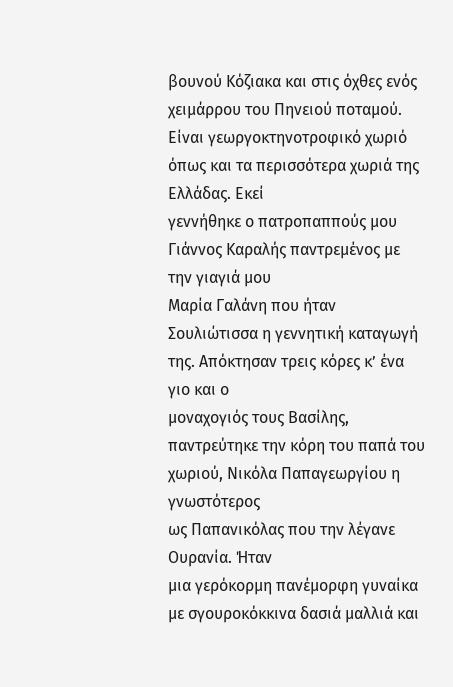βουνού Κόζιακα και στις όχθες ενός χειμάρρου του Πηνειού ποταμού.
Είναι γεωργοκτηνοτροφικό χωριό όπως και τα περισσότερα χωριά της Ελλάδας. Εκεί
γεννήθηκε ο πατροπαππούς μου Γιάννος Καραλής παντρεμένος με την γιαγιά μου
Μαρία Γαλάνη που ήταν Σουλιώτισσα η γεννητική καταγωγή της. Απόκτησαν τρεις κόρες κ’ ένα γιο και ο
μοναχογιός τους Βασίλης,
παντρεύτηκε την κόρη του παπά του χωριού, Νικόλα Παπαγεωργίου η γνωστότερος
ως Παπανικόλας που την λέγανε Ουρανία. Ήταν
μια γερόκορμη πανέμορφη γυναίκα
με σγουροκόκκινα δασιά μαλλιά και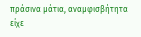πράσινα μάτια, αναμφισβήτητα είχε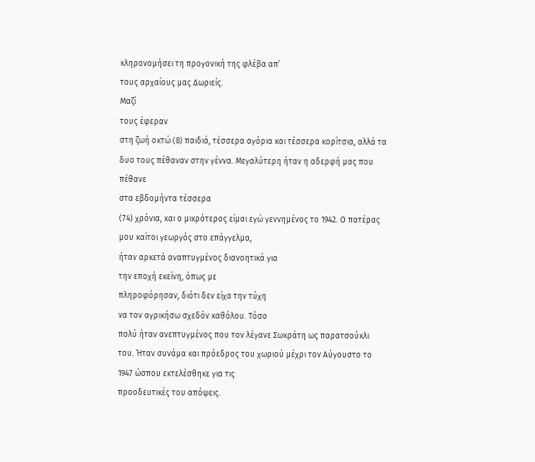κληρονομήσει τη προγονική της φλέβα απ’
τους αρχαίους μας Δωριείς.
Μαζί
τους έφεραν
στη ζωή οκτώ (8) παιδιά, τέσσερα αγόρια και τέσσερα κορίτσια, αλλά τα
δυο τους πέθαναν στην γέννα. Μεγαλύτερη ήταν η αδερφή μας που πέθανε
στα εβδομήντα τέσσερα
(74) χρόνια, και ο μικρότερος είμαι εγώ γεννημένος το 1942. Ο πατέρας
μου καίτοι γεωργός στο επάγγελμα,
ήταν αρκετά αναπτυγμένος διανοητικά για
την εποχή εκείνη, όπως με
πληροφόρησαν, διότι δεν είχα την τύχη
να τον αγρικήσω σχεδόν καθόλου. Τόσο
πολύ ήταν ανεπτυγμένος που τον λέγανε Σωκράτη ως παρατσούκλι
του. Ήταν συνάμα και πρόεδρος του χωριού μέχρι τον Αύγουστο το
1947 ώσπου εκτελέσθηκε για τις
προοδευτικές του απόψεις.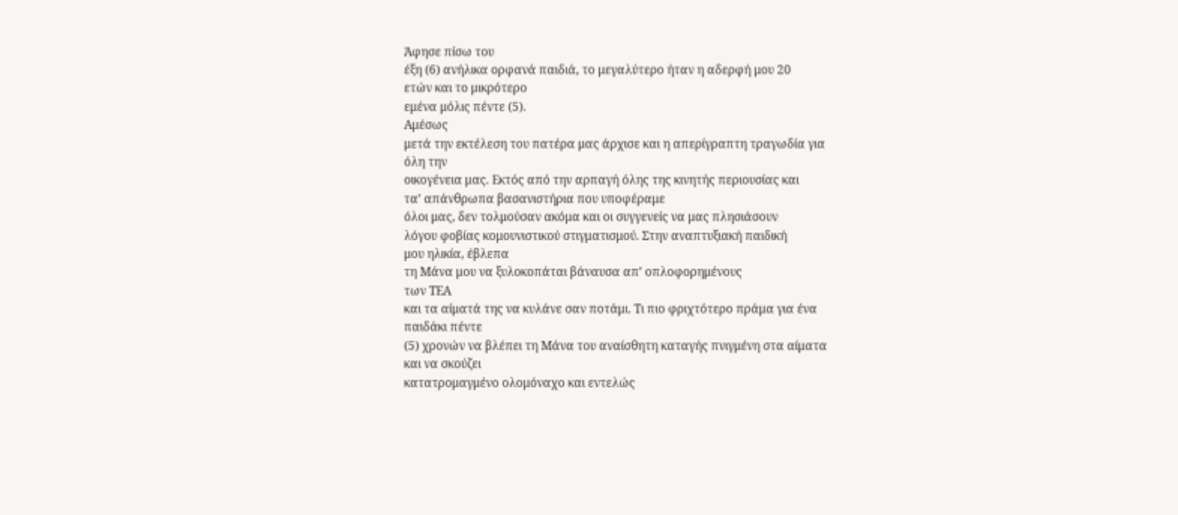Άφησε πίσω του
έξη (6) ανήλικα ορφανά παιδιά, το μεγαλύτερο ήταν η αδερφή μου 20
ετών και το μικρότερο
εμένα μόλις πέντε (5).
Αμέσως
μετά την εκτέλεση του πατέρα μας άρχισε και η απερίγραπτη τραγωδία για
όλη την
οικογένεια μας. Εκτός από την αρπαγή όλης της κινητής περιουσίας και
τα’ απάνθρωπα βασανιστήρια που υποφέραμε
όλοι μας, δεν τολμούσαν ακόμα και οι συγγενείς να μας πλησιάσουν
λόγου φοβίας κομουνιστικού στιγματισμού. Στην αναπτυξιακή παιδική
μου ηλικία, έβλεπα
τη Μάνα μου να ξυλοκοπάται βάναυσα απ’ οπλοφορημένους
των ΤΕΑ
και τα αίματά της να κυλάνε σαν ποτάμι. Τι πιο φριχτότερο πράμα για ένα
παιδάκι πέντε
(5) χρονών να βλέπει τη Μάνα του αναίσθητη καταγής πνιγμένη στα αίματα
και να σκούζει
κατατρομαγμένο ολομόναχο και εντελώς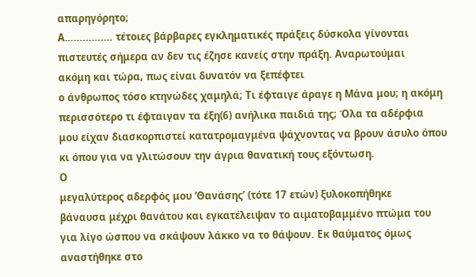απαρηγόρητο;
Α……………. τέτοιες βάρβαρες εγκληματικές πράξεις δύσκολα γίνονται
πιστευτές σήμερα αν δεν τις έζησε κανείς στην πράξη. Αναρωτούμαι
ακόμη και τώρα, πως είναι δυνατόν να ξεπέφτει
ο άνθρωπος τόσο κτηνώδες χαμηλά; Τι έφταιγε άραγε η Μάνα μου; η ακόμη
περισσότερο τι έφταιγαν τα έξη(6) ανήλικα παιδιά της; Όλα τα αδέρφια
μου είχαν διασκορπιστεί κατατρομαγμένα ψάχνοντας να βρουν άσυλο όπου
κι όπου για να γλιτώσουν την άγρια θανατική τους εξόντωση.
Ο
μεγαλύτερος αδερφός μου ‘Θανάσης’ (τότε 17 ετών) ξυλοκοπήθηκε
βάναυσα μέχρι θανάτου και εγκατέλειψαν το αιματοβαμμένο πτώμα του
για λίγο ώσπου να σκάψουν λάκκο να το θάψουν. Εκ θαύματος όμως
αναστήθηκε στο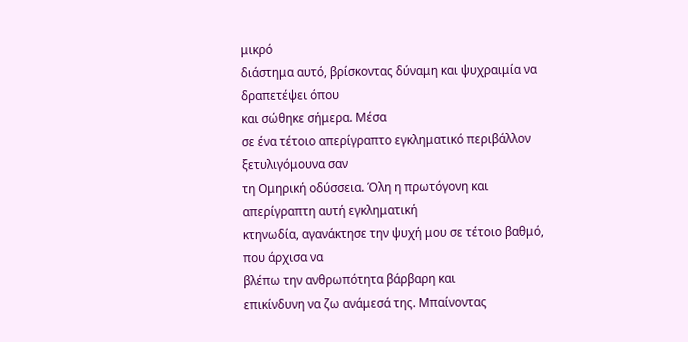μικρό
διάστημα αυτό, βρίσκοντας δύναμη και ψυχραιμία να δραπετέψει όπου
και σώθηκε σήμερα. Μέσα
σε ένα τέτοιο απερίγραπτο εγκληματικό περιβάλλον ξετυλιγόμουνα σαν
τη Ομηρική οδύσσεια. Όλη η πρωτόγονη και απερίγραπτη αυτή εγκληματική
κτηνωδία, αγανάκτησε την ψυχή μου σε τέτοιο βαθμό, που άρχισα να
βλέπω την ανθρωπότητα βάρβαρη και
επικίνδυνη να ζω ανάμεσά της. Μπαίνοντας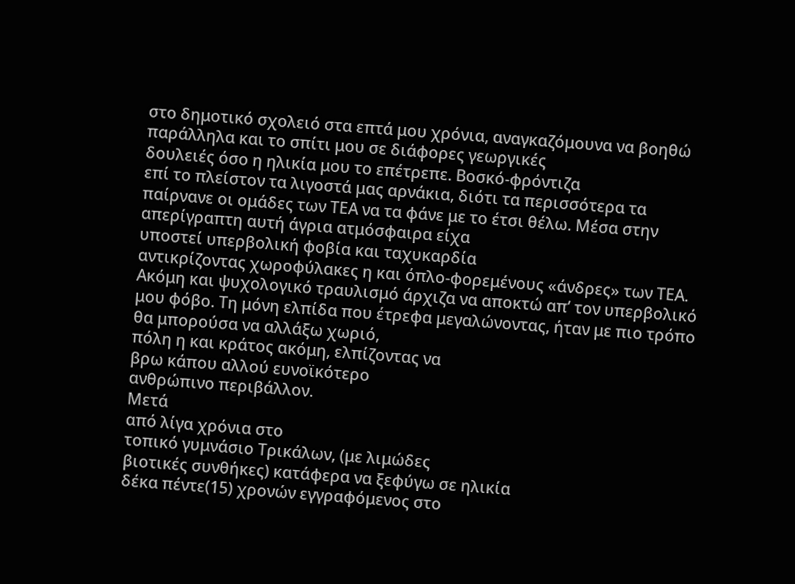στο δημοτικό σχολειό στα επτά μου χρόνια, αναγκαζόμουνα να βοηθώ
παράλληλα και το σπίτι μου σε διάφορες γεωργικές
δουλειές όσο η ηλικία μου το επέτρεπε. Βοσκό-φρόντιζα
επί το πλείστον τα λιγοστά μας αρνάκια, διότι τα περισσότερα τα
παίρνανε οι ομάδες των ΤΕΑ να τα φάνε με το έτσι θέλω. Μέσα στην
απερίγραπτη αυτή άγρια ατμόσφαιρα είχα
υποστεί υπερβολική φοβία και ταχυκαρδία
αντικρίζοντας χωροφύλακες η και όπλο-φορεμένους «άνδρες» των ΤΕΑ.
Ακόμη και ψυχολογικό τραυλισμό άρχιζα να αποκτώ απ’ τον υπερβολικό
μου φόβο. Τη μόνη ελπίδα που έτρεφα μεγαλώνοντας, ήταν με πιο τρόπο
θα μπορούσα να αλλάξω χωριό,
πόλη η και κράτος ακόμη, ελπίζοντας να
βρω κάπου αλλού ευνοϊκότερο
ανθρώπινο περιβάλλον.
Μετά
από λίγα χρόνια στο
τοπικό γυμνάσιο Τρικάλων, (με λιμώδες
βιοτικές συνθήκες) κατάφερα να ξεφύγω σε ηλικία
δέκα πέντε(15) χρονών εγγραφόμενος στο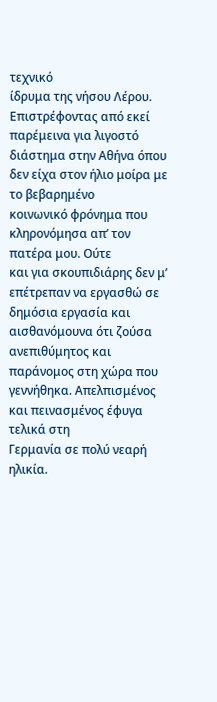τεχνικό
ίδρυμα της νήσου Λέρου. Επιστρέφοντας από εκεί παρέμεινα για λιγοστό
διάστημα στην Αθήνα όπου δεν είχα στον ήλιο μοίρα με το βεβαρημένο
κοινωνικό φρόνημα που κληρονόμησα απ’ τον πατέρα μου. Ούτε
και για σκουπιδιάρης δεν μ’ επέτρεπαν να εργασθώ σε δημόσια εργασία και
αισθανόμουνα ότι ζούσα ανεπιθύμητος και
παράνομος στη χώρα που γεννήθηκα. Απελπισμένος και πεινασμένος έφυγα
τελικά στη
Γερμανία σε πολύ νεαρή ηλικία.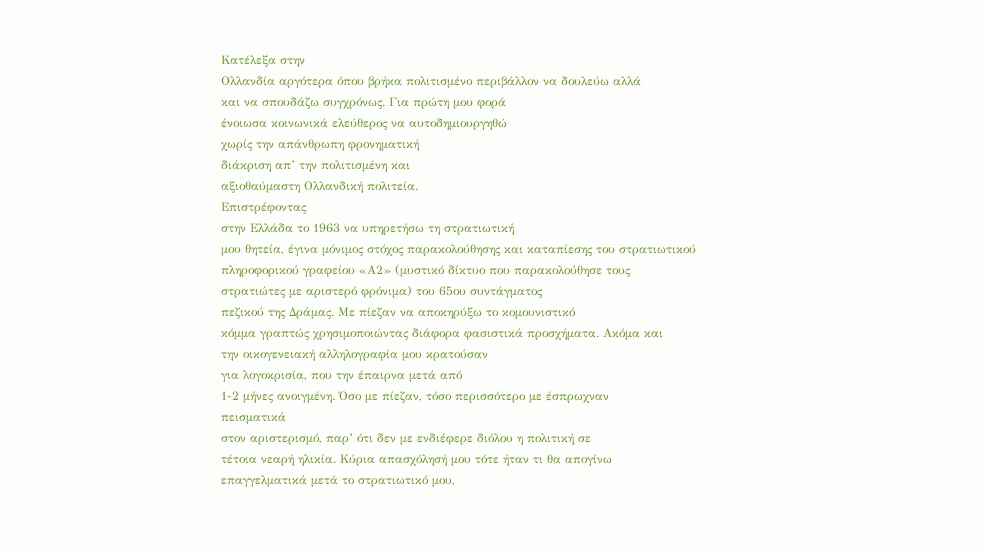Κατέλεξα στην
Ολλανδία αργότερα όπου βρήκα πολιτισμένο περιβάλλον να δουλεύω αλλά
και να σπουδάζω συγχρόνως. Για πρώτη μου φορά
ένοιωσα κοινωνικά ελεύθερος να αυτοδημιουργηθώ
χωρίς την απάνθρωπη φρονηματική
διάκριση απ’ την πολιτισμένη και
αξιοθαύμαστη Ολλανδική πολιτεία.
Επιστρέφοντας
στην Ελλάδα το 1963 να υπηρετήσω τη στρατιωτική
μου θητεία, έγινα μόνιμος στόχος παρακολούθησης και καταπίεσης του στρατιωτικού
πληροφορικού γραφείου «Α2» (μυστικό δίκτυο που παρακολούθησε τους
στρατιώτες με αριστερό φρόνιμα) του 65ου συντάγματος
πεζικού της Δράμας. Με πίεζαν να αποκηρύξω το κομουνιστικό
κόμμα γραπτώς χρησιμοποιώντας διάφορα φασιστικά προσχήματα. Ακόμα και
την οικογενειακή αλληλογραφία μου κρατούσαν
για λογοκρισία, που την έπαιρνα μετά από
1-2 μήνες ανοιγμένη. Όσο με πίεζαν, τόσο περισσότερο με έσπρωχναν
πεισματικά
στον αριστερισμό, παρ’ ότι δεν με ενδιέφερε διόλου η πολιτική σε
τέτοια νεαρή ηλικία. Κύρια απασχόλησή μου τότε ήταν τι θα απογίνω
επαγγελματικά μετά το στρατιωτικό μου,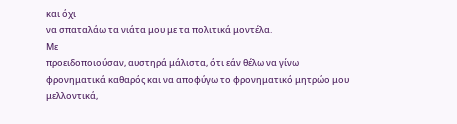και όχι
να σπαταλάω τα νιάτα μου με τα πολιτικά μοντέλα.
Με
προειδοποιούσαν, αυστηρά μάλιστα, ότι εάν θέλω να γίνω
φρονηματικά καθαρός και να αποφύγω το φρονηματικό μητρώο μου
μελλοντικά,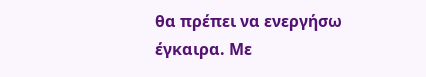θα πρέπει να ενεργήσω
έγκαιρα. Με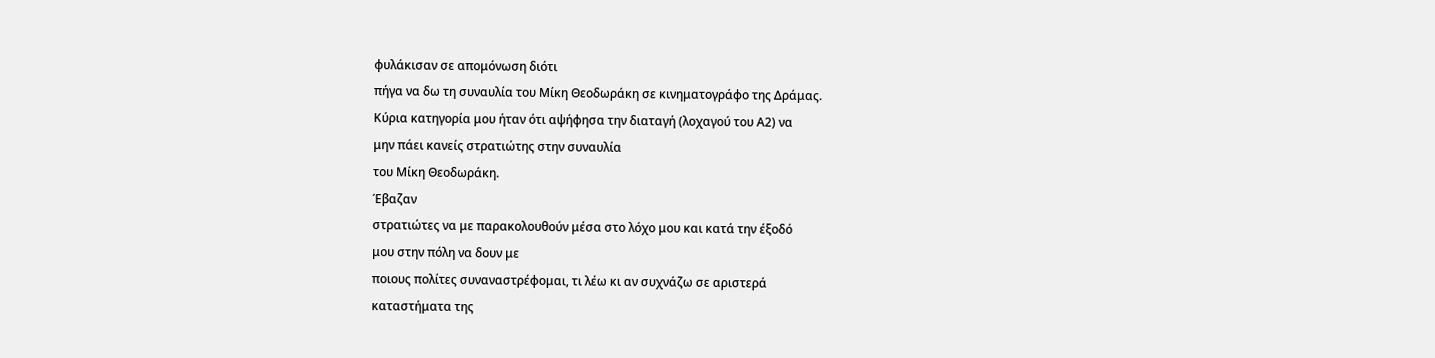φυλάκισαν σε απομόνωση διότι
πήγα να δω τη συναυλία του Μίκη Θεοδωράκη σε κινηματογράφο της Δράμας.
Κύρια κατηγορία μου ήταν ότι αψήφησα την διαταγή (λοχαγού του Α2) να
μην πάει κανείς στρατιώτης στην συναυλία
του Μίκη Θεοδωράκη.
Έβαζαν
στρατιώτες να με παρακολουθούν μέσα στο λόχο μου και κατά την έξοδό
μου στην πόλη να δουν με
ποιους πολίτες συναναστρέφομαι, τι λέω κι αν συχνάζω σε αριστερά
καταστήματα της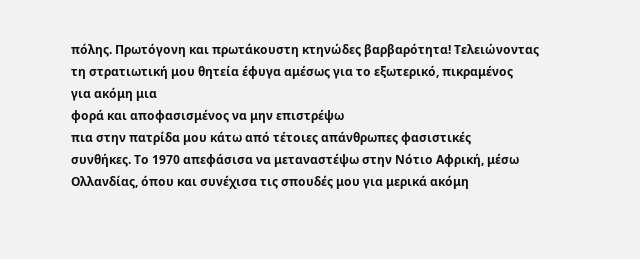πόλης. Πρωτόγονη και πρωτάκουστη κτηνώδες βαρβαρότητα! Τελειώνοντας
τη στρατιωτική μου θητεία έφυγα αμέσως για το εξωτερικό, πικραμένος
για ακόμη μια
φορά και αποφασισμένος να μην επιστρέψω
πια στην πατρίδα μου κάτω από τέτοιες απάνθρωπες φασιστικές
συνθήκες. Το 1970 απεφάσισα να μεταναστέψω στην Νότιο Αφρική, μέσω
Ολλανδίας, όπου και συνέχισα τις σπουδές μου για μερικά ακόμη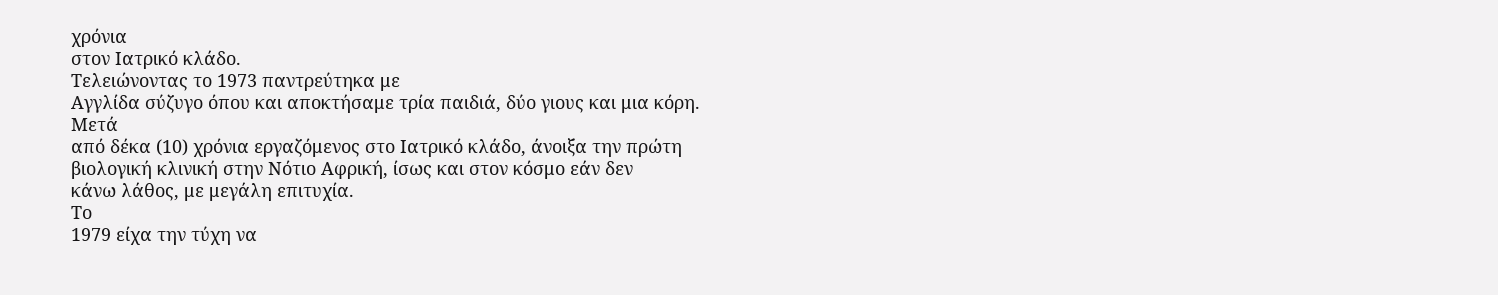χρόνια
στον Ιατρικό κλάδο.
Τελειώνοντας το 1973 παντρεύτηκα με
Αγγλίδα σύζυγο όπου και αποκτήσαμε τρία παιδιά, δύο γιους και μια κόρη.
Μετά
από δέκα (10) χρόνια εργαζόμενος στο Ιατρικό κλάδο, άνοιξα την πρώτη
βιολογική κλινική στην Νότιο Αφρική, ίσως και στον κόσμο εάν δεν
κάνω λάθος, με μεγάλη επιτυχία.
Το
1979 είχα την τύχη να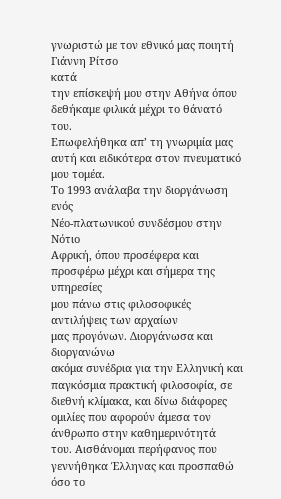γνωριστώ με τον εθνικό μας ποιητή Γιάννη Ρίτσο
κατά
την επίσκεψή μου στην Αθήνα όπου δεθήκαμε φιλικά μέχρι το θάνατό του.
Επωφελήθηκα απ’ τη γνωριμία μας αυτή και ειδικότερα στον πνευματικό
μου τομέα.
Το 1993 ανάλαβα την διοργάνωση ενός
Νέο-πλατωνικού συνδέσμου στην Νότιο
Αφρική, όπου προσέφερα και προσφέρω μέχρι και σήμερα της υπηρεσίες
μου πάνω στις φιλοσοφικές αντιλήψεις των αρχαίων
μας προγόνων. Διοργάνωσα και διοργανώνω
ακόμα συνέδρια για την Ελληνική και
παγκόσμια πρακτική φιλοσοφία, σε διεθνή κλίμακα, και δίνω διάφορες
ομιλίες που αφορούν άμεσα τον άνθρωπο στην καθημερινότητά
του. Αισθάνομαι περήφανος που γεννήθηκα Έλληνας και προσπαθώ όσο το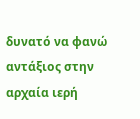δυνατό να φανώ αντάξιος στην αρχαία ιερή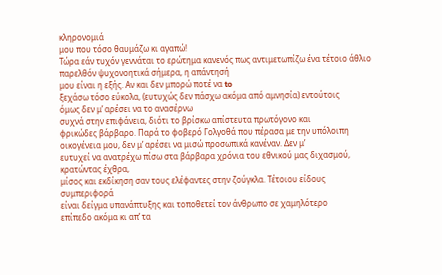κληρονομιά
μου που τόσο θαυμάζω κι αγαπώ!
Τώρα εάν τυχόν γεννάται το ερώτημα κανενός πως αντιμετωπίζω ένα τέτοιο άθλιο
παρελθόν ψυχονοητικά σήμερα, η απάντησή
μου είναι η εξής. Αν και δεν μπορώ ποτέ να to
ξεχάσω τόσο εύκολα, (ευτυχώς δεν πάσχω ακόμα από αμνησία) εντούτοις
όμως δεν μ’ αρέσει να το ανασέρνω
συχνά στην επιφάνεια, διότι το βρίσκω απίστευτα πρωτόγονο και
φρικώδες βάρβαρο. Παρά το φοβερό Γολγοθά που πέρασα με την υπόλοιπη
οικογένεια μου, δεν μ’ αρέσει να μισώ προσωπικά κανέναν. Δεν μ’
ευτυχεί να ανατρέχω πίσω στα βάρβαρα χρόνια του εθνικού μας διχασμού,
κρατώντας έχθρα,
μίσος και εκδίκηση σαν τους ελέφαντες στην ζούγκλα. Τέτοιου είδους
συμπεριφορά
είναι δείγμα υπανάπτυξης και τοποθετεί τον άνθρωπο σε χαμηλότερο
επίπεδο ακόμα κι απ’ τα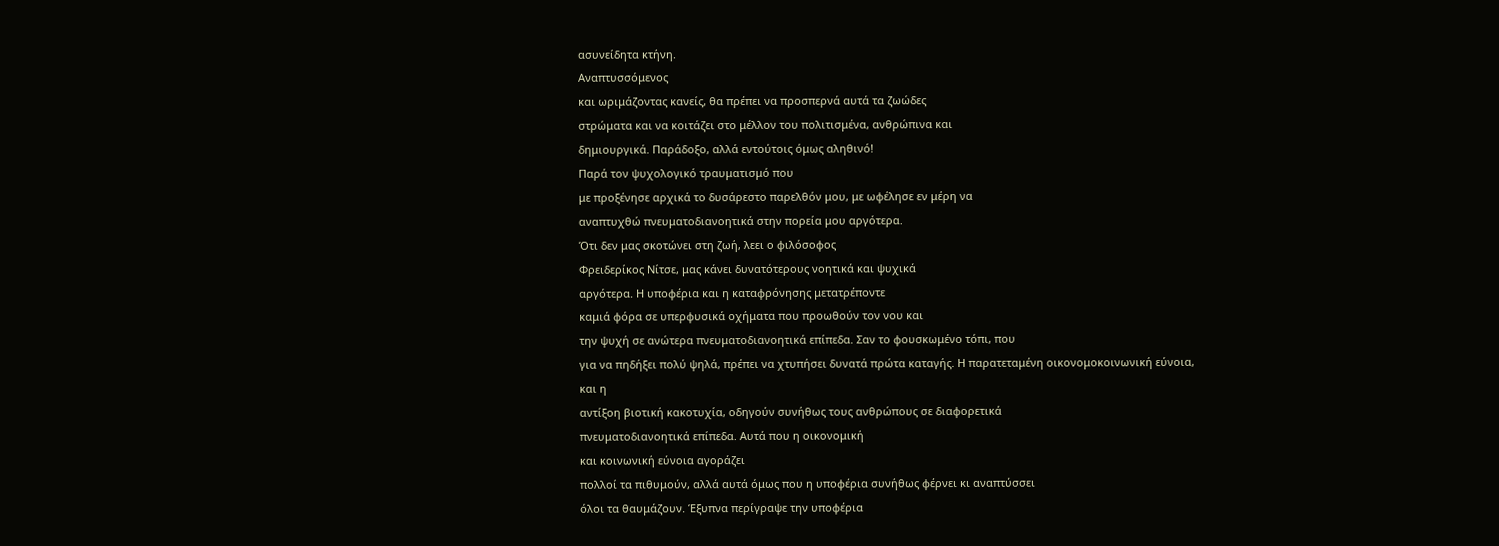ασυνείδητα κτήνη.
Αναπτυσσόμενος
και ωριμάζοντας κανείς, θα πρέπει να προσπερνά αυτά τα ζωώδες
στρώματα και να κοιτάζει στο μέλλον του πολιτισμένα, ανθρώπινα και
δημιουργικά. Παράδοξο, αλλά εντούτοις όμως αληθινό!
Παρά τον ψυχολογικό τραυματισμό που
με προξένησε αρχικά το δυσάρεστο παρελθόν μου, με ωφέλησε εν μέρη να
αναπτυχθώ πνευματοδιανοητικά στην πορεία μου αργότερα.
Ότι δεν μας σκοτώνει στη ζωή, λεει ο φιλόσοφος
Φρειδερίκος Νίτσε, μας κάνει δυνατότερους νοητικά και ψυχικά
αργότερα. Η υποφέρια και η καταφρόνησης μετατρέποντε
καμιά φόρα σε υπερφυσικά οχήματα που προωθούν τον νου και
την ψυχή σε ανώτερα πνευματοδιανοητικά επίπεδα. Σαν το φουσκωμένο τόπι, που
για να πηδήξει πολύ ψηλά, πρέπει να χτυπήσει δυνατά πρώτα καταγής. Η παρατεταμένη οικονομοκοινωνική εύνοια,
και η
αντίξοη βιοτική κακοτυχία, οδηγούν συνήθως τους ανθρώπους σε διαφορετικά
πνευματοδιανοητικά επίπεδα. Αυτά που η οικονομική
και κοινωνική εύνοια αγοράζει
πολλοί τα πιθυμούν, αλλά αυτά όμως που η υποφέρια συνήθως φέρνει κι αναπτύσσει
όλοι τα θαυμάζουν. Έξυπνα περίγραψε την υποφέρια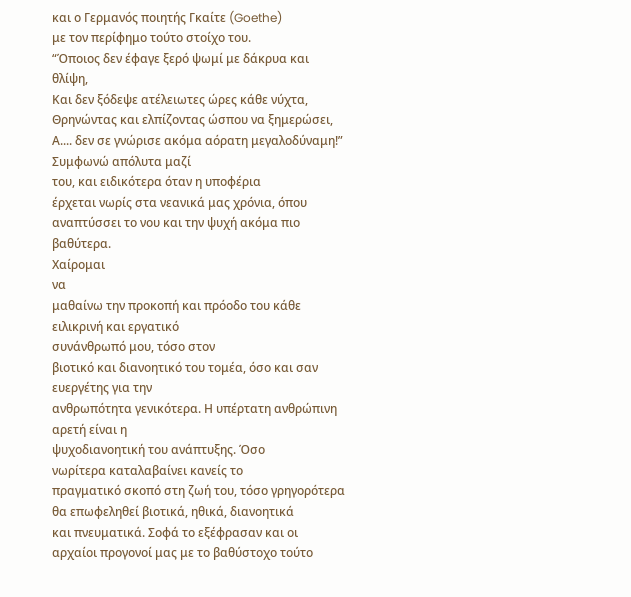και ο Γερμανός ποιητής Γκαίτε (Goethe)
με τον περίφημο τούτο στοίχο του.
“Όποιος δεν έφαγε ξερό ψωμί με δάκρυα και θλίψη,
Και δεν ξόδεψε ατέλειωτες ώρες κάθε νύχτα,
Θρηνώντας και ελπίζοντας ώσπου να ξημερώσει,
Α.... δεν σε γνώρισε ακόμα αόρατη μεγαλοδύναμη!”
Συμφωνώ απόλυτα μαζί
του, και ειδικότερα όταν η υποφέρια
έρχεται νωρίς στα νεανικά μας χρόνια, όπου αναπτύσσει το νου και την ψυχή ακόμα πιο
βαθύτερα.
Χαίρομαι
να
μαθαίνω την προκοπή και πρόοδο του κάθε ειλικρινή και εργατικό
συνάνθρωπό μου, τόσο στον
βιοτικό και διανοητικό του τομέα, όσο και σαν ευεργέτης για την
ανθρωπότητα γενικότερα. Η υπέρτατη ανθρώπινη αρετή είναι η
ψυχοδιανοητική του ανάπτυξης. Όσο
νωρίτερα καταλαβαίνει κανείς το
πραγματικό σκοπό στη ζωή του, τόσο γρηγορότερα
θα επωφεληθεί βιοτικά, ηθικά, διανοητικά
και πνευματικά. Σοφά το εξέφρασαν και οι
αρχαίοι προγονοί μας με το βαθύστοχο τούτο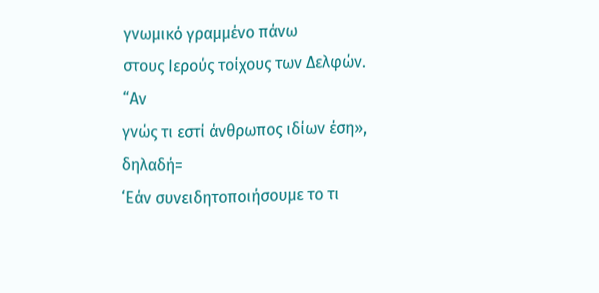γνωμικό γραμμένο πάνω
στους Ιερούς τοίχους των Δελφών. “Αν
γνώς τι εστί άνθρωπος ιδίων έση», δηλαδή=
‘Εάν συνειδητοποιήσουμε το τι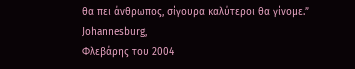θα πει άνθρωπος, σίγουρα καλύτεροι θα γίνομε.”
Johannesburg,
Φλεβάρης του 2004